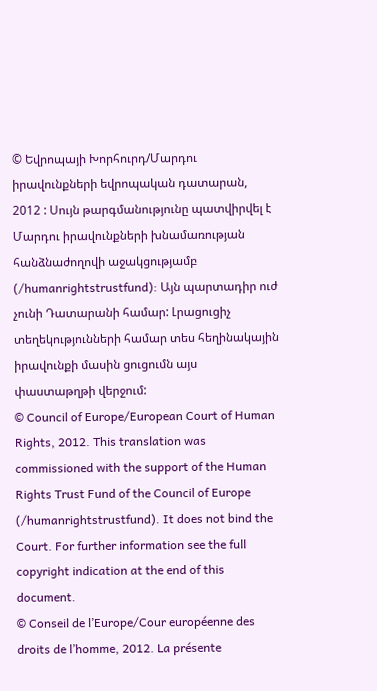© Եվրոպայի Խորհուրդ/Մարդու իրավունքների եվրոպական դատարան, 2012 : Սույն թարգմանությունը պատվիրվել է Մարդու իրավունքների խնամառության հանձնաժողովի աջակցությամբ (/humanrightstrustfund): Այն պարտադիր ուժ չունի Դատարանի համար: Լրացուցիչ տեղեկությունների համար տես հեղինակային իրավունքի մասին ցուցումն այս փաստաթղթի վերջում:
© Council of Europe/European Court of Human Rights, 2012. This translation was commissioned with the support of the Human Rights Trust Fund of the Council of Europe (/humanrightstrustfund). It does not bind the Court. For further information see the full copyright indication at the end of this document.
© Conseil de l’Europe/Cour européenne des droits de l’homme, 2012. La présente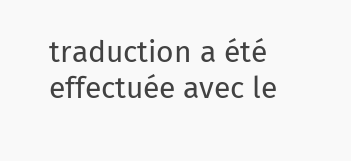traduction a été effectuée avec le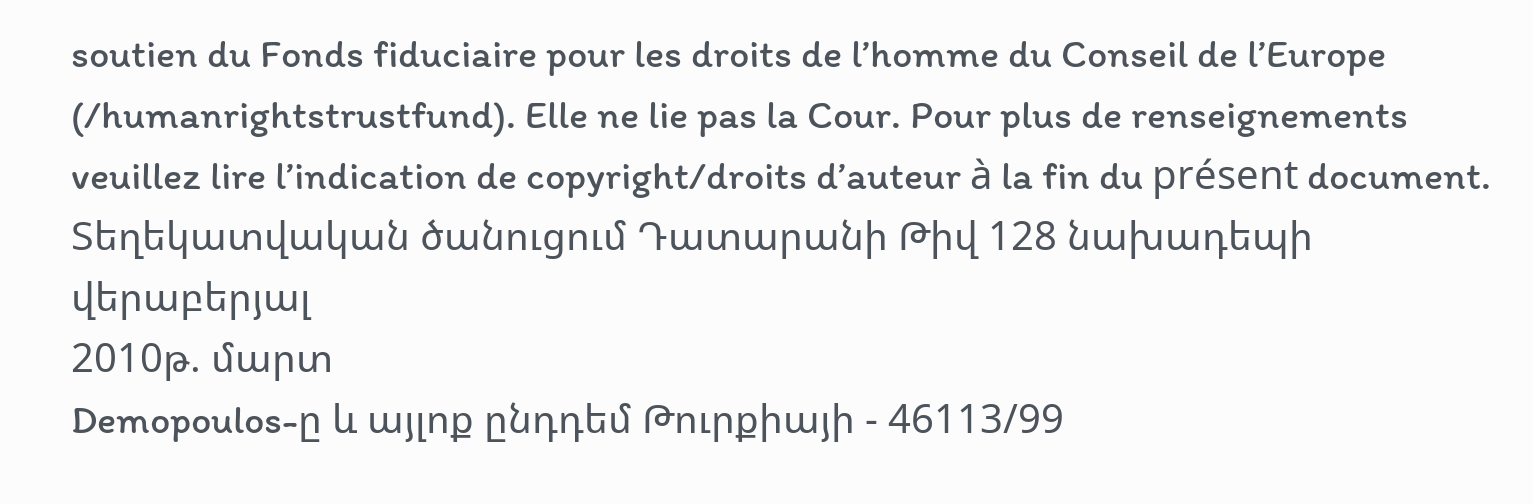soutien du Fonds fiduciaire pour les droits de l’homme du Conseil de l’Europe (/humanrightstrustfund). Elle ne lie pas la Cour. Pour plus de renseignements veuillez lire l’indication de copyright/droits d’auteur à la fin du présent document.
Տեղեկատվական ծանուցում Դատարանի Թիվ 128 նախադեպի վերաբերյալ
2010թ. մարտ
Demopoulos-ը և այլոք ընդդեմ Թուրքիայի - 46113/99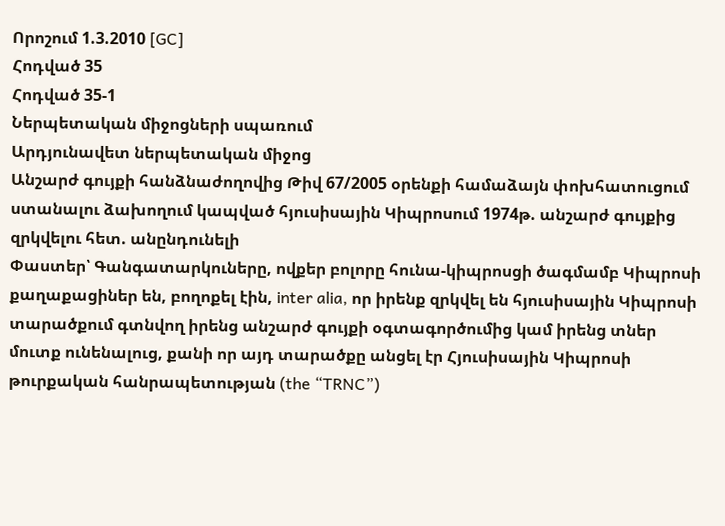Որոշում 1.3.2010 [GC]
Հոդված 35
Հոդված 35-1
Ներպետական միջոցների սպառում
Արդյունավետ ներպետական միջոց
Անշարժ գույքի հանձնաժողովից Թիվ 67/2005 օրենքի համաձայն փոխհատուցում ստանալու ձախողում կապված հյուսիսային Կիպրոսում 1974թ. անշարժ գույքից զրկվելու հետ. անընդունելի
Փաստեր՝ Գանգատարկուները, ովքեր բոլորը հունա-կիպրոսցի ծագմամբ Կիպրոսի քաղաքացիներ են, բողոքել էին, inter alia, որ իրենք զրկվել են հյուսիսային Կիպրոսի տարածքում գտնվող իրենց անշարժ գույքի օգտագործումից կամ իրենց տներ մուտք ունենալուց, քանի որ այդ տարածքը անցել էր Հյուսիսային Կիպրոսի թուրքական հանրապետության (the “TRNC”)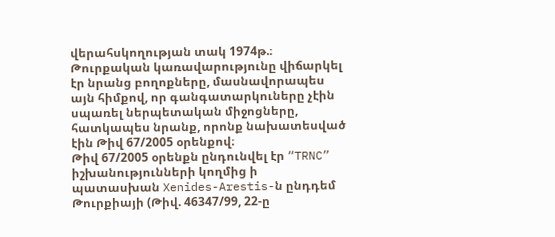վերահսկողության տակ 1974թ.։ Թուրքական կառավարությունը վիճարկել էր նրանց բողոքները, մասնավորապես այն հիմքով, որ գանգատարկուները չէին սպառել ներպետական միջոցները, հատկապես նրանք, որոնք նախատեսված էին Թիվ 67/2005 օրենքով։
Թիվ 67/2005 օրենքն ընդունվել էր “TRNC” իշխանությունների կողմից ի պատասխան Xenides-Arestis-ն ընդդեմ Թուրքիայի (Թիվ. 46347/99, 22-ը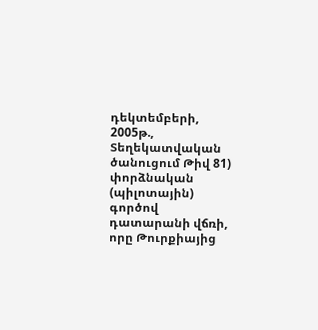դեկտեմբերի, 2005թ., Տեղեկատվական ծանուցում Թիվ 81) փորձնական (պիլոտային) գործով դատարանի վճռի, որը Թուրքիայից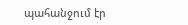պահանջում էր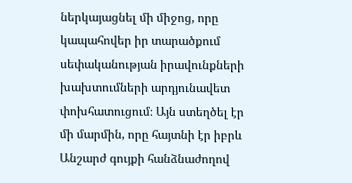ներկայացնել մի միջոց, որը կապահովեր իր տարածքում սեփականության իրավունքների խախտումների արդյունավետ փոխհատուցում։ Այն ստեղծել էր մի մարմին, որը հայտնի էր իբրև Անշարժ գույքի հանձնաժողով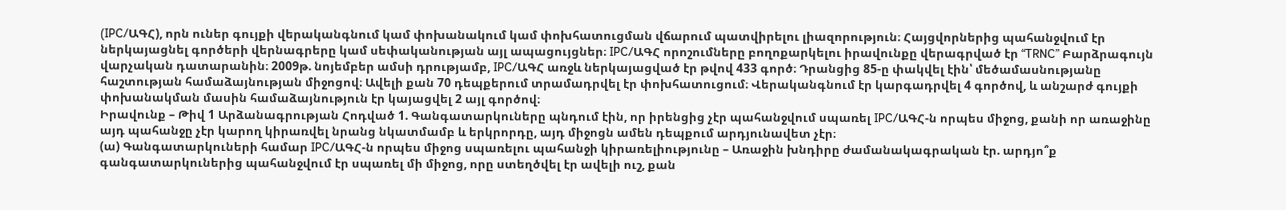(IPC/ԱԳՀ), որն ուներ գույքի վերականգնում կամ փոխանակում կամ փոխհատուցման վճարում պատվիրելու լիազորություն։ Հայցվորներից պահանջվում էր ներկայացնել գործերի վերնագրերը կամ սեփականության այլ ապացույցներ։ IPC/ԱԳՀ որոշումները բողոքարկելու իրավունքը վերագրված էր “TRNC” Բարձրագույն վարչական դատարանին։ 2009թ. նոյեմբեր ամսի դրությամբ, IPC/ԱԳՀ առջև ներկայացված էր թվով 433 գործ։ Դրանցից 85-ը փակվել էին՝ մեծամասնությանը հաշտության համաձայնության միջոցով։ Ավելի քան 70 դեպքերում տրամադրվել էր փոխհատուցում։ Վերականգնում էր կարգադրվել 4 գործով, և անշարժ գույքի փոխանակման մասին համաձայնություն էր կայացվել 2 այլ գործով։
Իրավունք – Թիվ 1 Արձանագրության Հոդված 1. Գանգատարկուները պնդում էին, որ իրենցից չէր պահանջվում սպառել IPC/ԱԳՀ-ն որպես միջոց, քանի որ առաջինը այդ պահանջը չէր կարող կիրառվել նրանց նկատմամբ և երկրորդը, այդ միջոցն ամեն դեպքում արդյունավետ չէր։
(ա) Գանգատարկուների համար IPC/ԱԳՀ-ն որպես միջոց սպառելու պահանջի կիրառելիությունը – Առաջին խնդիրը ժամանակագրական էր. արդյո՞ք գանգատարկուներից պահանջվում էր սպառել մի միջոց, որը ստեղծվել էր ավելի ուշ, քան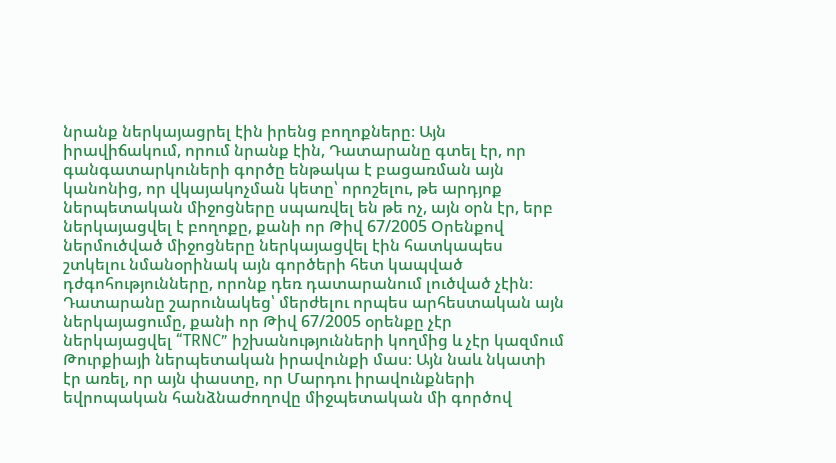նրանք ներկայացրել էին իրենց բողոքները։ Այն իրավիճակում, որում նրանք էին, Դատարանը գտել էր, որ գանգատարկուների գործը ենթակա է բացառման այն կանոնից, որ վկայակոչման կետը՝ որոշելու, թե արդյոք ներպետական միջոցները սպառվել են թե ոչ, այն օրն էր, երբ ներկայացվել է բողոքը, քանի որ Թիվ 67/2005 Օրենքով ներմուծված միջոցները ներկայացվել էին հատկապես շտկելու նմանօրինակ այն գործերի հետ կապված դժգոհությունները, որոնք դեռ դատարանում լուծված չէին։ Դատարանը շարունակեց՝ մերժելու որպես արհեստական այն ներկայացումը, քանի որ Թիվ 67/2005 օրենքը չէր ներկայացվել “TRNC” իշխանությունների կողմից և չէր կազմում Թուրքիայի ներպետական իրավունքի մաս։ Այն նաև նկատի էր առել, որ այն փաստը, որ Մարդու իրավունքների եվրոպական հանձնաժողովը միջպետական մի գործով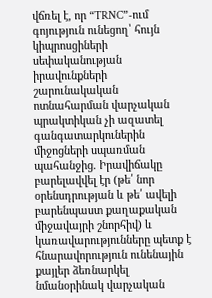վճռել է, որ “TRNC”-ում գոյություն ունեցող՝ հույն կիպրոսցիների սեփականության իրավունքների շարունակական ոտնահարման վարչական պրակտիկան չի ազատել գանգատարկուներին միջոցների սպառման պահանջից. Իրավիճակը բարելավվել էր (թե՛ նոր օրենսդրության և թե՛ ավելի բարենպաստ քաղաքական միջավայրի շնորհիվ) և կառավարությունները պետք է հնարավորություն ունենային քայլեր ձեռնարկել նմանօրինակ վարչական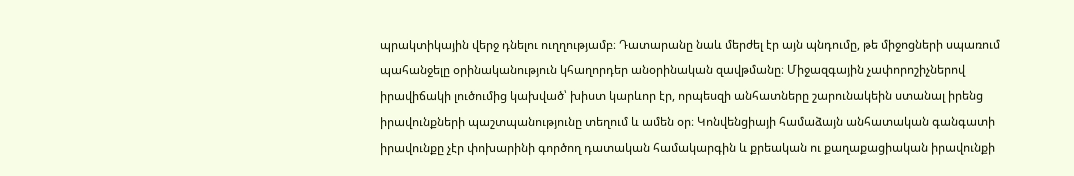պրակտիկային վերջ դնելու ուղղությամբ։ Դատարանը նաև մերժել էր այն պնդումը, թե միջոցների սպառում պահանջելը օրինականություն կհաղորդեր անօրինական զավթմանը։ Միջազգային չափորոշիչներով իրավիճակի լուծումից կախված՝ խիստ կարևոր էր, որպեսզի անհատները շարունակեին ստանալ իրենց իրավունքների պաշտպանությունը տեղում և ամեն օր։ Կոնվենցիայի համաձայն անհատական գանգատի իրավունքը չէր փոխարինի գործող դատական համակարգին և քրեական ու քաղաքացիական իրավունքի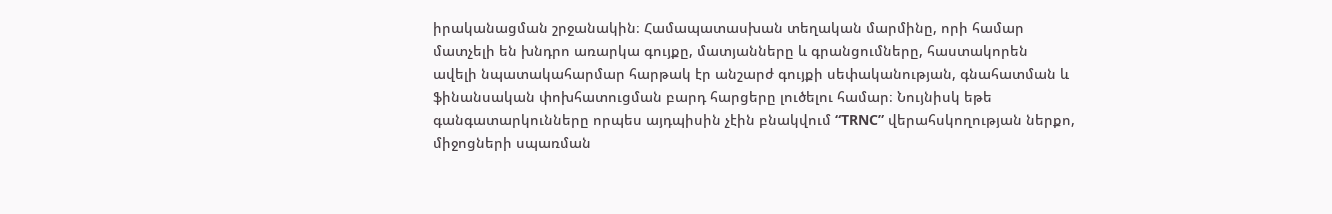իրականացման շրջանակին։ Համապատասխան տեղական մարմինը, որի համար մատչելի են խնդրո առարկա գույքը, մատյանները և գրանցումները, հաստակորեն ավելի նպատակահարմար հարթակ էր անշարժ գույքի սեփականության, գնահատման և ֆինանսական փոխհատուցման բարդ հարցերը լուծելու համար։ Նույնիսկ եթե գանգատարկունները որպես այդպիսին չէին բնակվում “TRNC” վերահսկողության ներքո, միջոցների սպառման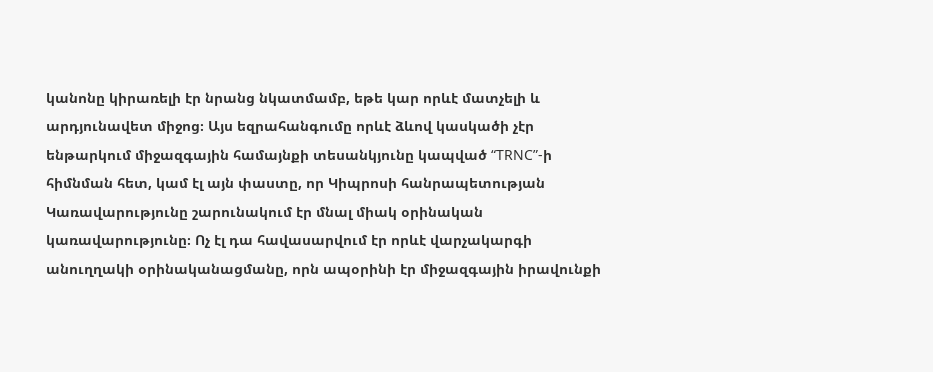կանոնը կիրառելի էր նրանց նկատմամբ, եթե կար որևէ մատչելի և արդյունավետ միջոց։ Այս եզրահանգումը որևէ ձևով կասկածի չէր ենթարկում միջազգային համայնքի տեսանկյունը կապված “TRNC”-ի հիմնման հետ, կամ էլ այն փաստը, որ Կիպրոսի հանրապետության Կառավարությունը շարունակում էր մնալ միակ օրինական կառավարությունը։ Ոչ էլ դա հավասարվում էր որևէ վարչակարգի անուղղակի օրինականացմանը, որն ապօրինի էր միջազգային իրավունքի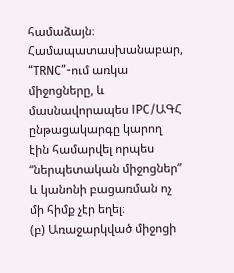համաձայն։ Համապատասխանաբար, “TRNC”-ում առկա միջոցները, և մասնավորապես IPC/ԱԳՀ ընթացակարգը կարող էին համարվել որպես “ներպետական միջոցներ” և կանոնի բացառման ոչ մի հիմք չէր եղել։
(բ) Առաջարկված միջոցի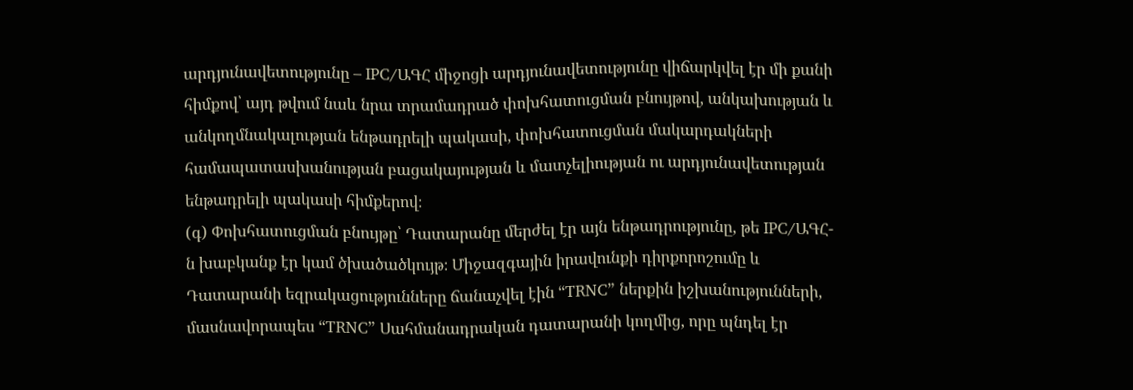արդյունավետությունը – IPC/ԱԳՀ միջոցի արդյունավետությունը վիճարկվել էր մի քանի հիմքով՝ այդ թվում նաև նրա տրամադրած փոխհատուցման բնույթով, անկախության և անկողմնակալության ենթադրելի պակասի, փոխհատուցման մակարդակների համապատասխանության բացակայության և մատչելիության ու արդյունավետության ենթադրելի պակասի հիմքերով։
(գ) Փոխհատուցման բնույթը՝ Դատարանը մերժել էր այն ենթադրությունը, թե IPC/ԱԳՀ-ն խաբկանք էր կամ ծխածածկույթ։ Միջազգային իրավունքի դիրքորոշումը և Դատարանի եզրակացությունները ճանաչվել էին “TRNC” ներքին իշխանությունների, մասնավորապես “TRNC” Սահմանադրական դատարանի կողմից, որը պնդել էր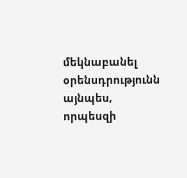մեկնաբանել օրենսդրությունն այնպես, որպեսզի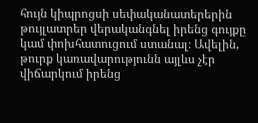հույն կիպրոցսի սեփականատերերին թույլատրեր վերականգնել իրենց գույքը կամ փոխհատուցում ստանալ։ Ավելին, թուրք կառավարությունն այլևս չէր վիճարկում իրենց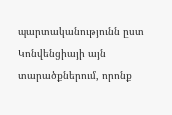պարտականությունն ըստ Կոնվենցիայի այն տարածքներում, որոնք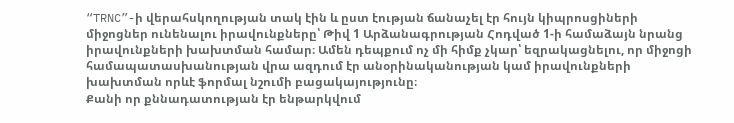“TRNC”-ի վերահսկողության տակ էին և ըստ էության ճանաչել էր հույն կիպրոսցիների միջոցներ ունենալու իրավունքները՝ Թիվ 1 Արձանագրության Հոդված 1-ի համաձայն նրանց իրավունքների խախտման համար։ Ամեն դեպքում ոչ մի հիմք չկար՝ եզրակացնելու, որ միջոցի համապատասխանության վրա ազդում էր անօրինականության կամ իրավունքների խախտման որևէ ֆորմալ նշումի բացակայությունը։
Քանի որ քննադատության էր ենթարկվում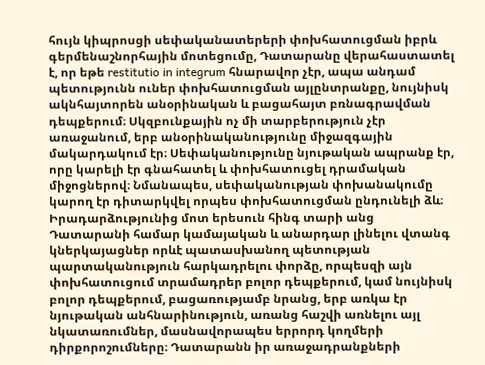հույն կիպրոսցի սեփականատերերի փոխհատուցման իբրև գերմենաշնորհային մոտեցումը, Դատարանը վերահաստատել է, որ եթե restitutio in integrum հնարավոր չէր, ապա անդամ պետությունն ուներ փոխհատուցման այլընտրանքը, նույնիսկ ակնհայտորեն անօրինական և բացահայտ բռնագրավման դեպքերում։ Սկզբունքային ոչ մի տարբերություն չէր առաջանում, երբ անօրինականությունը միջազգային մակարդակում էր։ Սեփականությունը նյութական ապրանք էր, որը կարելի էր գնահատել և փոխհատուցել դրամական միջոցներով։ Նմանապես, սեփականության փոխանակումը կարող էր դիտարկվել որպես փոխհատուցման ընդունելի ձև։ Իրադարձությունից մոտ երեսուն հինգ տարի անց Դատարանի համար կամայական և անարդար լինելու վտանգ կներկայացներ որևէ պատասխանող պետության պարտականություն հարկադրելու փորձը, որպեսզի այն փոխհատուցում տրամադրեր բոլոր դեպքերում, կամ նույնիսկ բոլոր դեպքերում, բացառությամբ նրանց, երբ առկա էր նյութական անհնարինություն, առանց հաշվի առնելու այլ նկատառումներ, մասնավորապես երրորդ կողմերի դիրքորոշումները։ Դատարանն իր առաջադրանքների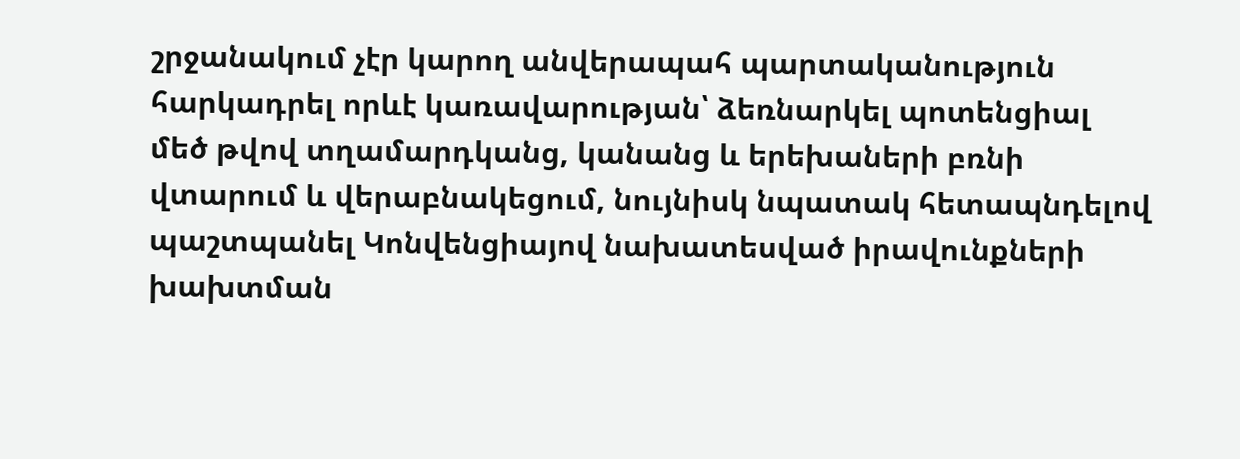շրջանակում չէր կարող անվերապահ պարտականություն հարկադրել որևէ կառավարության՝ ձեռնարկել պոտենցիալ մեծ թվով տղամարդկանց, կանանց և երեխաների բռնի վտարում և վերաբնակեցում, նույնիսկ նպատակ հետապնդելով պաշտպանել Կոնվենցիայով նախատեսված իրավունքների խախտման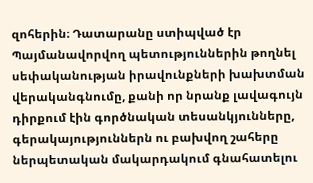զոհերին։ Դատարանը ստիպված էր Պայմանավորվող պետություններին թողնել սեփականության իրավունքների խախտման վերականգնումը, քանի որ նրանք լավագույն դիրքում էին գործնական տեսանկյունները, գերակայություններն ու բախվող շահերը ներպետական մակարդակում գնահատելու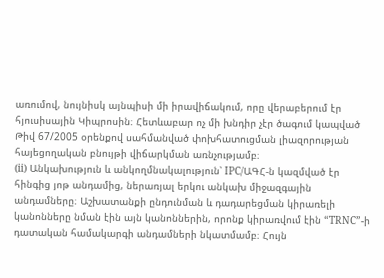առումով, նույնիսկ այնպիսի մի իրավիճակում, որը վերաբերում էր հյուսիսային Կիպրոսին։ Հետևաբար ոչ մի խնդիր չէր ծագում կապված Թիվ 67/2005 օրենքով սահմանված փոխհատուցման լիազորության հայեցողական բնույթի վիճարկման առնչությամբ։
(ii) Անկախություն և անկողմնակալություն՝ IPC/ԱԳՀ-ն կազմված էր հինգից յոթ անդամից, ներառյալ երկու անկախ միջազգային անդամները։ Աշխատանքի ընդունման և դադարեցման կիրառելի կանոնները նման էին այն կանոններին, որոնք կիրառվում էին “TRNC”-ի դատական համակարգի անդամների նկատմամբ։ Հույն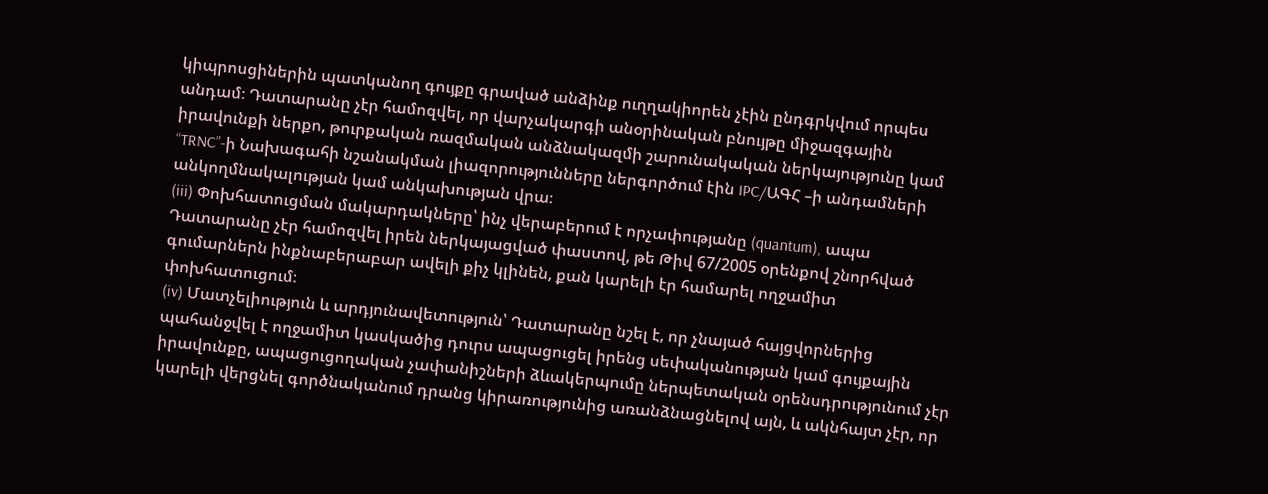կիպրոսցիներին պատկանող գույքը գրաված անձինք ուղղակիորեն չէին ընդգրկվում որպես անդամ։ Դատարանը չէր համոզվել, որ վարչակարգի անօրինական բնույթը միջազգային իրավունքի ներքո, թուրքական ռազմական անձնակազմի շարունակական ներկայությունը կամ “TRNC”-ի Նախագահի նշանակման լիազորությունները ներգործում էին IPC/ԱԳՀ –ի անդամների անկողմնակալության կամ անկախության վրա։
(iii) Փոխհատուցման մակարդակները՝ ինչ վերաբերում է որչափությանը (quantum), ապա Դատարանը չէր համոզվել իրեն ներկայացված փաստով, թե Թիվ 67/2005 օրենքով շնորհված գումարներն ինքնաբերաբար ավելի քիչ կլինեն, քան կարելի էր համարել ողջամիտ փոխհատուցում։
(iv) Մատչելիություն և արդյունավետություն՝ Դատարանը նշել է, որ չնայած հայցվորներից պահանջվել է ողջամիտ կասկածից դուրս ապացուցել իրենց սեփականության կամ գույքային իրավունքը, ապացուցողական չափանիշների ձևակերպումը ներպետական օրենսդրությունում չէր կարելի վերցնել գործնականում դրանց կիրառությունից առանձնացնելով այն, և ակնհայտ չէր, որ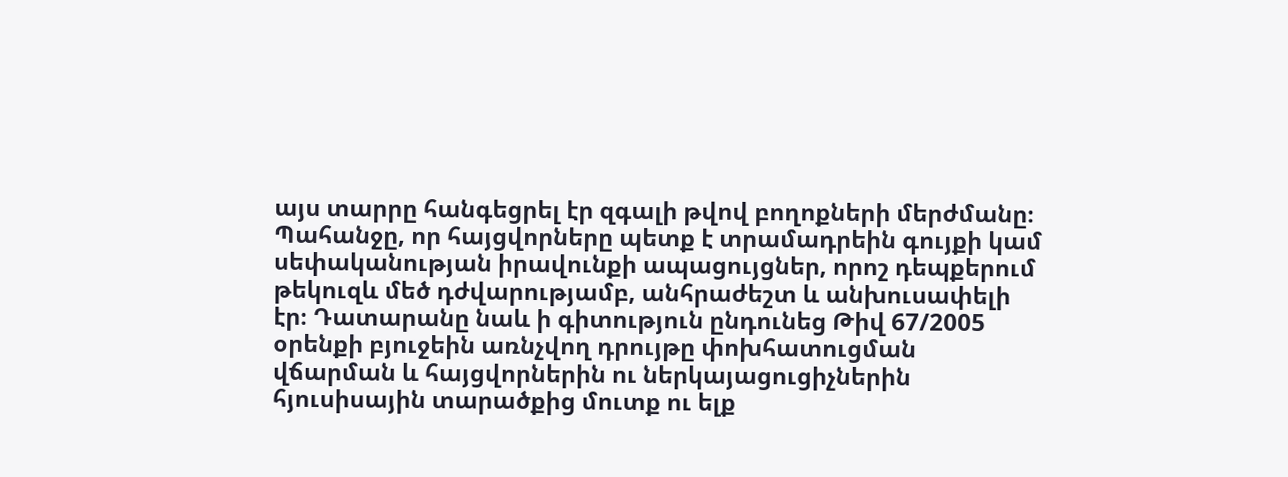այս տարրը հանգեցրել էր զգալի թվով բողոքների մերժմանը։ Պահանջը, որ հայցվորները պետք է տրամադրեին գույքի կամ սեփականության իրավունքի ապացույցներ, որոշ դեպքերում թեկուզև մեծ դժվարությամբ, անհրաժեշտ և անխուսափելի էր։ Դատարանը նաև ի գիտություն ընդունեց Թիվ 67/2005 օրենքի բյուջեին առնչվող դրույթը փոխհատուցման վճարման և հայցվորներին ու ներկայացուցիչներին հյուսիսային տարածքից մուտք ու ելք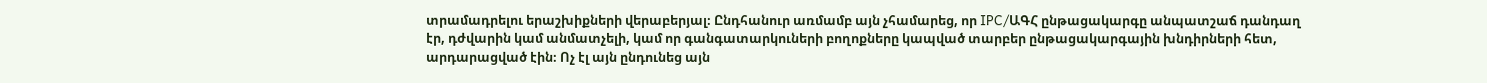տրամադրելու երաշխիքների վերաբերյալ։ Ընդհանուր առմամբ այն չհամարեց, որ IPC/ԱԳՀ ընթացակարգը անպատշաճ դանդաղ էր, դժվարին կամ անմատչելի, կամ որ գանգատարկուների բողոքները կապված տարբեր ընթացակարգային խնդիրների հետ, արդարացված էին։ Ոչ էլ այն ընդունեց այն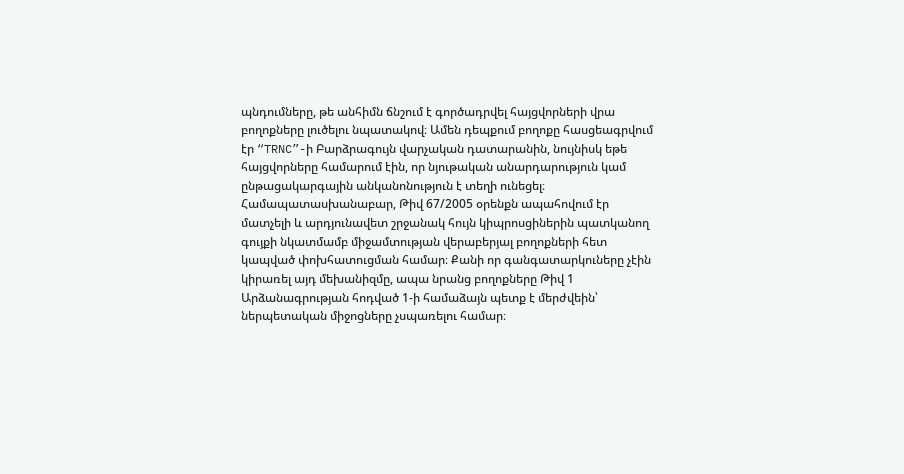պնդումները, թե անհիմն ճնշում է գործադրվել հայցվորների վրա բողոքները լուծելու նպատակով։ Ամեն դեպքում բողոքը հասցեագրվում էր “TRNC”-ի Բարձրագույն վարչական դատարանին, նույնիսկ եթե հայցվորները համարում էին, որ նյութական անարդարություն կամ ընթացակարգային անկանոնություն է տեղի ունեցել։
Համապատասխանաբար, Թիվ 67/2005 օրենքն ապահովում էր մատչելի և արդյունավետ շրջանակ հույն կիպրոսցիներին պատկանող գույքի նկատմամբ միջամտության վերաբերյալ բողոքների հետ կապված փոխհատուցման համար։ Քանի որ գանգատարկուները չէին կիրառել այդ մեխանիզմը, ապա նրանց բողոքները Թիվ 1 Արձանագրության հոդված 1-ի համաձայն պետք է մերժվեին՝ ներպետական միջոցները չսպառելու համար։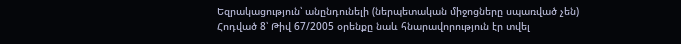Եզրակացություն՝ անընդունելի (ներպետական միջոցները սպառված չեն)
Հոդված 8՝ Թիվ 67/2005 օրենքը նաև հնարավորություն էր տվել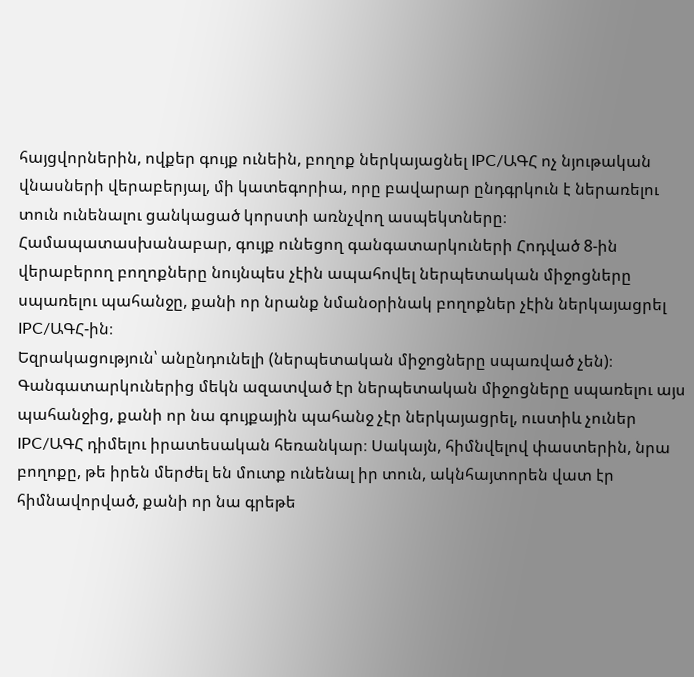հայցվորներին, ովքեր գույք ունեին, բողոք ներկայացնել IPC/ԱԳՀ ոչ նյութական վնասների վերաբերյալ, մի կատեգորիա, որը բավարար ընդգրկուն է ներառելու տուն ունենալու ցանկացած կորստի առնչվող ասպեկտները։ Համապատասխանաբար, գույք ունեցող գանգատարկուների Հոդված 8-ին վերաբերող բողոքները նույնպես չէին ապահովել ներպետական միջոցները սպառելու պահանջը, քանի որ նրանք նմանօրինակ բողոքներ չէին ներկայացրել IPC/ԱԳՀ-ին։
Եզրակացություն՝ անընդունելի (ներպետական միջոցները սպառված չեն)։
Գանգատարկուներից մեկն ազատված էր ներպետական միջոցները սպառելու այս պահանջից, քանի որ նա գույքային պահանջ չէր ներկայացրել, ուստիև չուներ IPC/ԱԳՀ դիմելու իրատեսական հեռանկար։ Սակայն, հիմնվելով փաստերին, նրա բողոքը, թե իրեն մերժել են մուտք ունենալ իր տուն, ակնհայտորեն վատ էր հիմնավորված, քանի որ նա գրեթե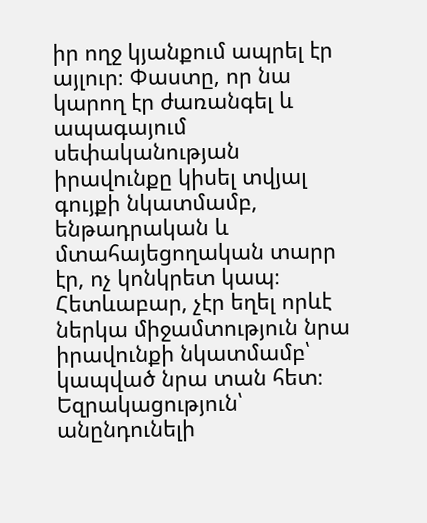իր ողջ կյանքում ապրել էր այլուր։ Փաստը, որ նա կարող էր ժառանգել և ապագայում սեփականության իրավունքը կիսել տվյալ գույքի նկատմամբ, ենթադրական և մտահայեցողական տարր էր, ոչ կոնկրետ կապ։ Հետևաբար, չէր եղել որևէ ներկա միջամտություն նրա իրավունքի նկատմամբ՝ կապված նրա տան հետ։
Եզրակացություն՝ անընդունելի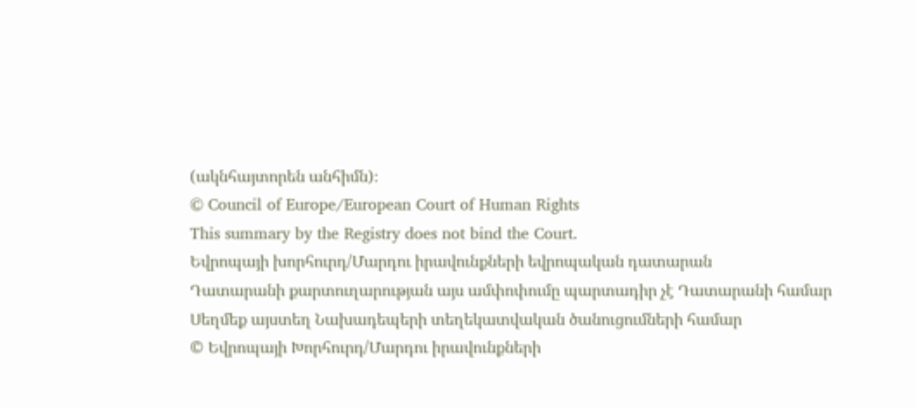(ակնհայտորեն անհիմն)։
© Council of Europe/European Court of Human Rights
This summary by the Registry does not bind the Court.
Եվրոպայի խորհուրդ/Մարդու իրավունքների եվրոպական դատարան
Դատարանի քարտուղարության այս ամփոփումը պարտադիր չէ Դատարանի համար
Սեղմեք այստեղ Նախադեպերի տեղեկատվական ծանուցումների համար
© Եվրոպայի Խորհուրդ/Մարդու իրավունքների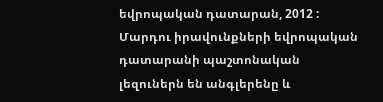եվրոպական դատարան, 2012 :
Մարդու իրավունքների եվրոպական դատարանի պաշտոնական լեզուներն են անգլերենը և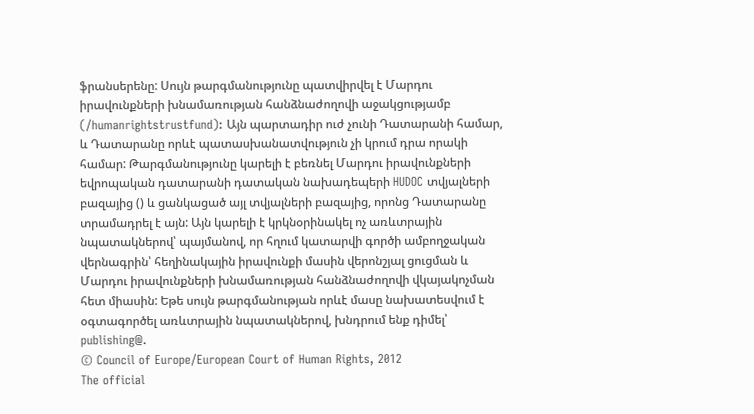ֆրանսերենը: Սույն թարգմանությունը պատվիրվել է Մարդու իրավունքների խնամառության հանձնաժողովի աջակցությամբ (/humanrightstrustfund): Այն պարտադիր ուժ չունի Դատարանի համար, և Դատարանը որևէ պատասխանատվություն չի կրում դրա որակի համար: Թարգմանությունը կարելի է բեռնել Մարդու իրավունքների եվրոպական դատարանի դատական նախադեպերի HUDOC տվյալների բազայից () և ցանկացած այլ տվյալների բազայից, որոնց Դատարանը տրամադրել է այն: Այն կարելի է կրկնօրինակել ոչ առևտրային նպատակներով՝ պայմանով, որ հղում կատարվի գործի ամբողջական վերնագրին՝ հեղինակային իրավունքի մասին վերոնշյալ ցուցման և Մարդու իրավունքների խնամառության հանձնաժողովի վկայակոչման հետ միասին: Եթե սույն թարգմանության որևէ մասը նախատեսվում է օգտագործել առևտրային նպատակներով, խնդրում ենք դիմել՝ publishing@.
© Council of Europe/European Court of Human Rights, 2012
The official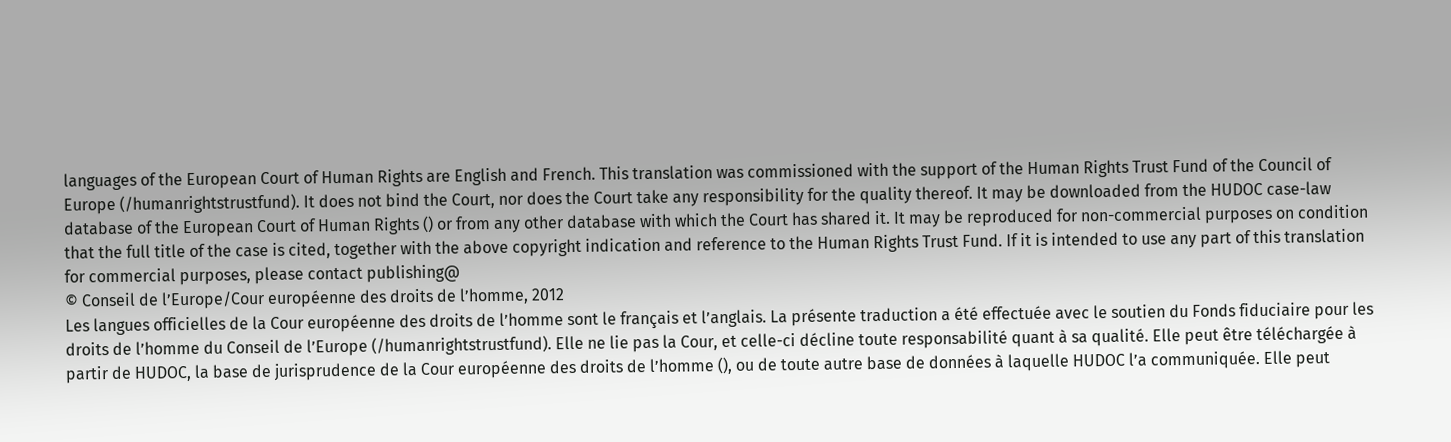languages of the European Court of Human Rights are English and French. This translation was commissioned with the support of the Human Rights Trust Fund of the Council of Europe (/humanrightstrustfund). It does not bind the Court, nor does the Court take any responsibility for the quality thereof. It may be downloaded from the HUDOC case-law database of the European Court of Human Rights () or from any other database with which the Court has shared it. It may be reproduced for non-commercial purposes on condition that the full title of the case is cited, together with the above copyright indication and reference to the Human Rights Trust Fund. If it is intended to use any part of this translation for commercial purposes, please contact publishing@
© Conseil de l’Europe/Cour européenne des droits de l’homme, 2012
Les langues officielles de la Cour européenne des droits de l’homme sont le français et l’anglais. La présente traduction a été effectuée avec le soutien du Fonds fiduciaire pour les droits de l’homme du Conseil de l’Europe (/humanrightstrustfund). Elle ne lie pas la Cour, et celle-ci décline toute responsabilité quant à sa qualité. Elle peut être téléchargée à partir de HUDOC, la base de jurisprudence de la Cour européenne des droits de l’homme (), ou de toute autre base de données à laquelle HUDOC l’a communiquée. Elle peut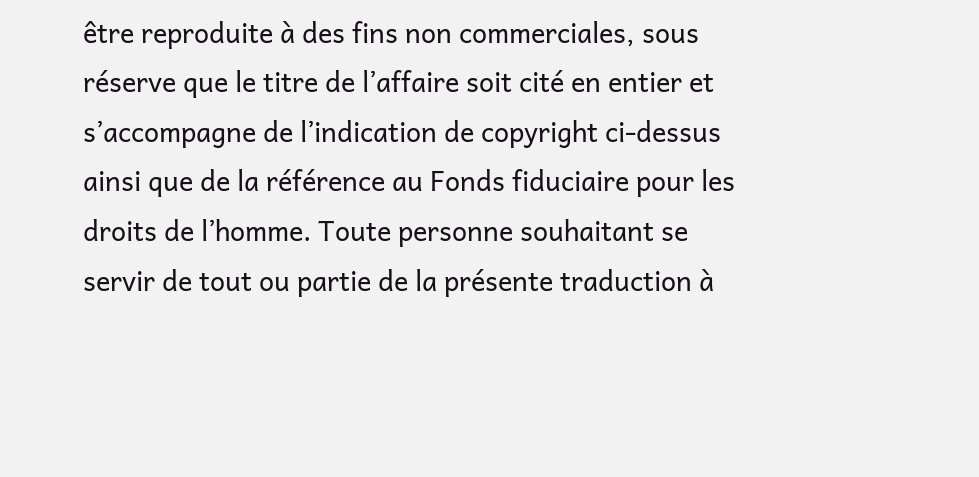être reproduite à des fins non commerciales, sous réserve que le titre de l’affaire soit cité en entier et s’accompagne de l’indication de copyright ci-dessus ainsi que de la référence au Fonds fiduciaire pour les droits de l’homme. Toute personne souhaitant se servir de tout ou partie de la présente traduction à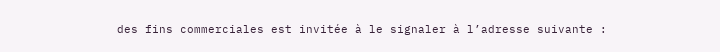des fins commerciales est invitée à le signaler à l’adresse suivante :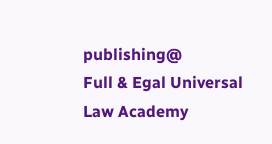publishing@
Full & Egal Universal Law Academy